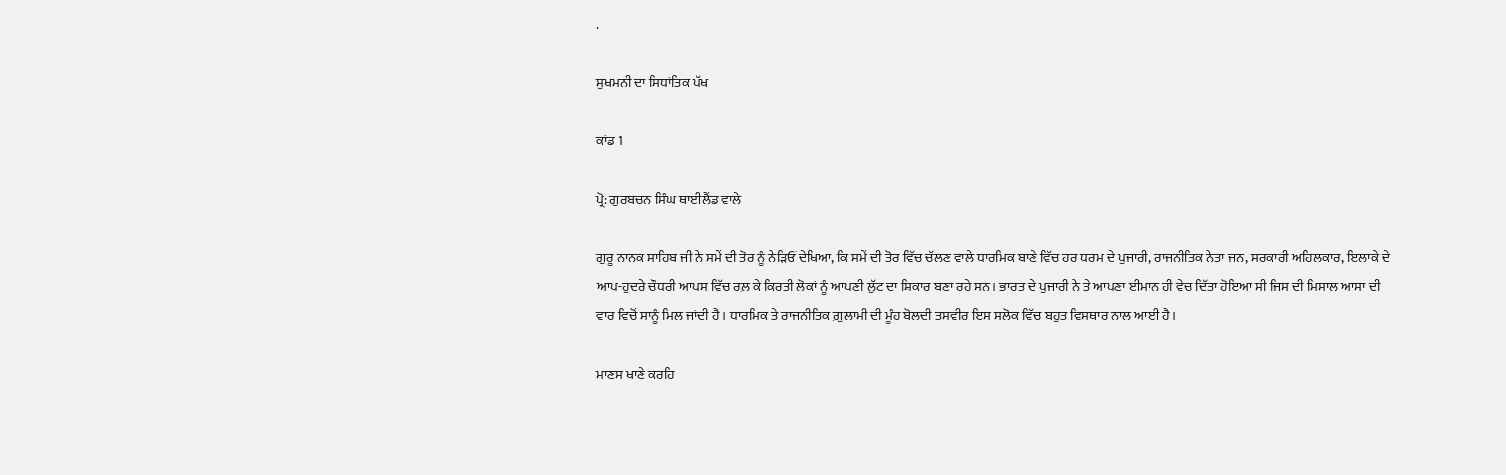.

ਸੁਖਮਨੀ ਦਾ ਸਿਧਾਂਤਿਕ ਪੱਖ

ਕਾਂਡ 1

ਪ੍ਰੋ: ਗੁਰਬਚਨ ਸਿੰਘ ਥਾਈਲੈਂਡ ਵਾਲੇ

ਗੁਰੂ ਨਾਨਕ ਸਾਹਿਬ ਜੀ ਨੇ ਸਮੇਂ ਦੀ ਤੋਰ ਨੂੰ ਨੇੜਿਓਂ ਦੇਖਿਆ, ਕਿ ਸਮੇਂ ਦੀ ਤੋਰ ਵਿੱਚ ਚੱਲਣ ਵਾਲੇ ਧਾਰਮਿਕ ਬਾਣੇ ਵਿੱਚ ਹਰ ਧਰਮ ਦੇ ਪੁਜਾਰੀ, ਰਾਜਨੀਤਿਕ ਨੇਤਾ ਜਨ, ਸਰਕਾਰੀ ਅਹਿਲਕਾਰ, ਇਲਾਕੇ ਦੇ ਆਪ-ਹੁਦਰੇ ਚੌਧਰੀ ਆਪਸ ਵਿੱਚ ਰਲ਼ ਕੇ ਕਿਰਤੀ ਲੋਕਾਂ ਨੂੰ ਆਪਣੀ ਲੁੱਟ ਦਾ ਸ਼ਿਕਾਰ ਬਣਾ ਰਹੇ ਸਨ। ਭਾਰਤ ਦੇ ਪੁਜਾਰੀ ਨੇ ਤੇ ਆਪਣਾ ਈਮਾਨ ਹੀ ਵੇਚ ਦਿੱਤਾ ਹੋਇਆ ਸੀ ਜਿਸ ਦੀ ਮਿਸਾਲ ਆਸਾ ਦੀ ਵਾਰ ਵਿਚੋਂ ਸਾਨੂੰ ਮਿਲ ਜਾਂਦੀ ਹੈ। ਧਾਰਮਿਕ ਤੇ ਰਾਜਨੀਤਿਕ ਗ਼ੁਲਾਮੀ ਦੀ ਮੂੰਹ ਬੋਲਦੀ ਤਸਵੀਰ ਇਸ ਸਲੋਕ ਵਿੱਚ ਬਹੁਤ ਵਿਸਥਾਰ ਨਾਲ ਆਈ ਹੈ।

ਮਾਣਸ ਖਾਣੇ ਕਰਹਿ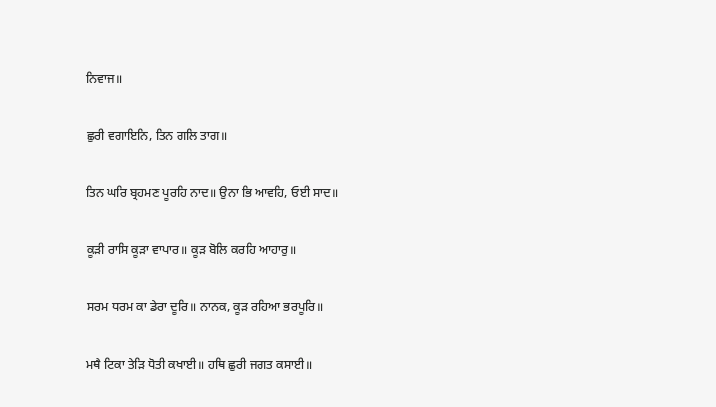ਨਿਵਾਜ॥

ਛੁਰੀ ਵਗਾਇਨਿ, ਤਿਨ ਗਲਿ ਤਾਗ॥

ਤਿਨ ਘਰਿ ਬ੍ਰਹਮਣ ਪੂਰਹਿ ਨਾਦ॥ ਉਨਾ ਭਿ ਆਵਹਿ, ਓਈ ਸਾਦ॥

ਕੂੜੀ ਰਾਸਿ ਕੂੜਾ ਵਾਪਾਰ॥ ਕੂੜ ਬੋਲਿ ਕਰਹਿ ਆਹਾਰੁ॥

ਸਰਮ ਧਰਮ ਕਾ ਡੇਰਾ ਦੂਰਿ॥ ਨਾਨਕ, ਕੂੜ ਰਹਿਆ ਭਰਪੂਰਿ॥

ਮਥੈ ਟਿਕਾ ਤੇੜਿ ਧੋਤੀ ਕਖਾਈ॥ ਹਥਿ ਛੁਰੀ ਜਗਤ ਕਸਾਈ॥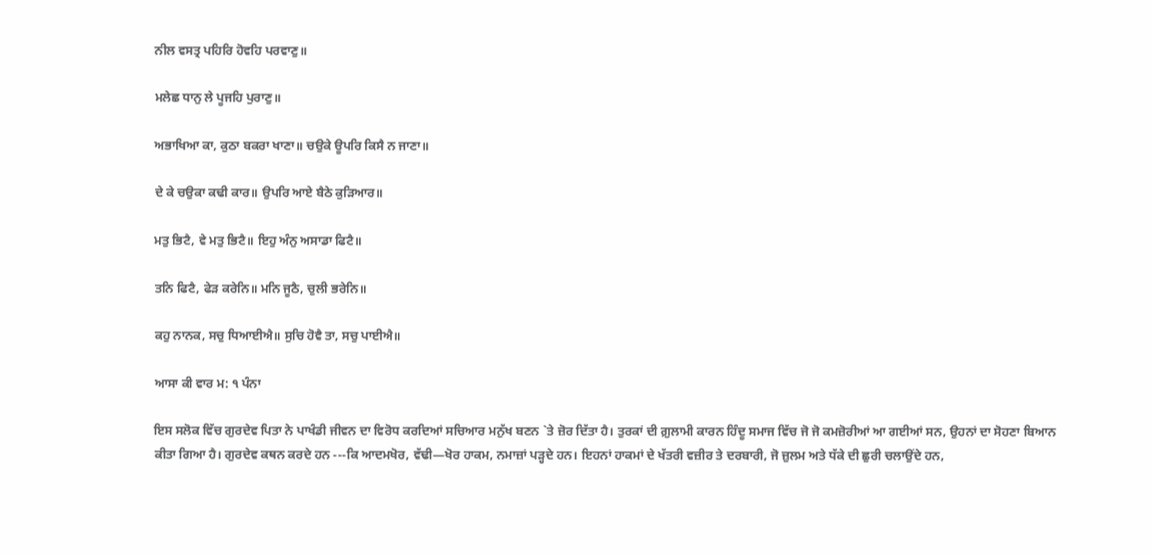ਨੀਲ ਵਸਤ੍ਰ ਪਹਿਰਿ ਹੋਵਹਿ ਪਰਵਾਣੁ॥

ਮਲੇਛ ਧਾਨੁ ਲੇ ਪੂਜਹਿ ਪੁਰਾਣੁ॥

ਅਭਾਖਿਆ ਕਾ, ਕੁਠਾ ਬਕਰਾ ਖਾਣਾ॥ ਚਉਕੇ ਊਪਰਿ ਕਿਸੈ ਨ ਜਾਣਾ॥

ਦੇ ਕੇ ਚਉਕਾ ਕਢੀ ਕਾਰ॥ ਉਪਰਿ ਆਏ ਬੈਠੇ ਕੁੜਿਆਰ॥

ਮਤੁ ਭਿਟੈ, ਵੇ ਮਤੁ ਭਿਟੈ॥ ਇਹੁ ਅੰਨੁ ਅਸਾਡਾ ਫਿਟੈ॥

ਤਨਿ ਫਿਟੈ, ਫੇੜ ਕਰੇਨਿ॥ ਮਨਿ ਜੂਠੈ, ਚੁਲੀ ਭਰੇਨਿ॥

ਕਹੁ ਨਾਨਕ, ਸਚੁ ਧਿਆਈਐ॥ ਸੁਚਿ ਹੋਵੈ ਤਾ, ਸਚੁ ਪਾਈਐ॥

ਆਸਾ ਕੀ ਵਾਰ ਮ: ੧ ਪੰਨਾ

ਇਸ ਸਲੋਕ ਵਿੱਚ ਗੁਰਦੇਵ ਪਿਤਾ ਨੇ ਪਾਖੰਡੀ ਜੀਵਨ ਦਾ ਵਿਰੋਧ ਕਰਦਿਆਂ ਸਚਿਆਰ ਮਨੁੱਖ ਬਣਨ `ਤੇ ਜ਼ੋਰ ਦਿੱਤਾ ਹੈ। ਤੁਰਕਾਂ ਦੀ ਗ਼ੁਲਾਮੀ ਕਾਰਨ ਹਿੰਦੂ ਸਮਾਜ ਵਿੱਚ ਜੋ ਜੋ ਕਮਜ਼ੋਰੀਆਂ ਆ ਗਈਆਂ ਸਨ, ਉਹਨਾਂ ਦਾ ਸੋਹਣਾ ਬਿਆਨ ਕੀਤਾ ਗਿਆ ਹੈ। ਗੁਰਦੇਵ ਕਥਨ ਕਰਦੇ ਹਨ ---ਕਿ ਆਦਮਖੋਰ, ਵੱਢੀ—ਖੋਰ ਹਾਕਮ, ਨਮਾਜ਼ਾਂ ਪੜ੍ਹਦੇ ਹਨ। ਇਹਨਾਂ ਹਾਕਮਾਂ ਦੇ ਖੱਤਰੀ ਵਜ਼ੀਰ ਤੇ ਦਰਬਾਰੀ, ਜੋ ਜ਼ੁਲਮ ਅਤੇ ਧੱਕੇ ਦੀ ਛੁਰੀ ਚਲਾਉਂਦੇ ਹਨ,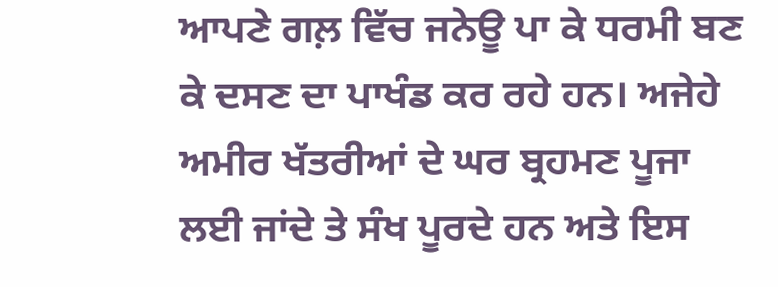ਆਪਣੇ ਗਲ਼ ਵਿੱਚ ਜਨੇਊ ਪਾ ਕੇ ਧਰਮੀ ਬਣ ਕੇ ਦਸਣ ਦਾ ਪਾਖੰਡ ਕਰ ਰਹੇ ਹਨ। ਅਜੇਹੇ ਅਮੀਰ ਖੱਤਰੀਆਂ ਦੇ ਘਰ ਬ੍ਰਹਮਣ ਪੂਜਾ ਲਈ ਜਾਂਦੇ ਤੇ ਸੰਖ ਪੂਰਦੇ ਹਨ ਅਤੇ ਇਸ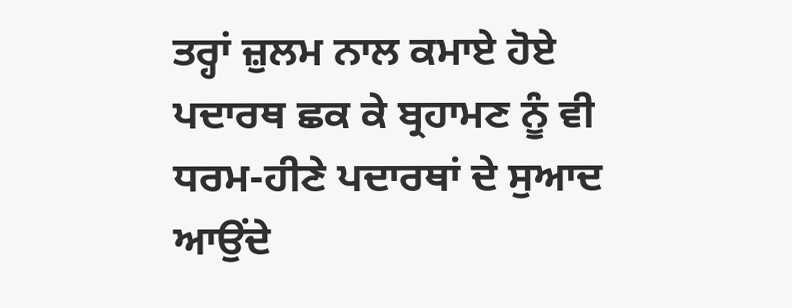ਤਰ੍ਹਾਂ ਜ਼ੁਲਮ ਨਾਲ ਕਮਾਏ ਹੋਏ ਪਦਾਰਥ ਛਕ ਕੇ ਬ੍ਰਹਾਮਣ ਨੂੰ ਵੀ ਧਰਮ-ਹੀਣੇ ਪਦਾਰਥਾਂ ਦੇ ਸੁਆਦ ਆਉਂਦੇ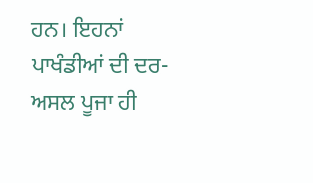ਹਨ। ਇਹਨਾਂ ਪਾਖੰਡੀਆਂ ਦੀ ਦਰ-ਅਸਲ ਪੂਜਾ ਹੀ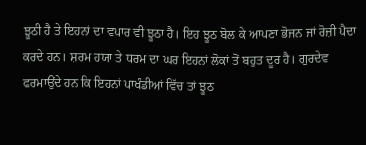ਝੂਠੀ ਹੈ ਤੇ ਇਹਨਾਂ ਦਾ ਵਪਾਰ ਵੀ ਝੂਠਾ ਹੈ। ਇਹ ਝੂਠ ਬੋਲ ਕੇ ਆਪਣਾ ਭੋਜਨ ਜਾਂ ਰੋਜ਼ੀ ਪੈਦਾ ਕਰਦੇ ਹਨ। ਸ਼ਰਮ ਹਯਾ ਤੇ ਧਰਮ ਦਾ ਘਰ ਇਹਨਾਂ ਲੋਕਾਂ ਤੋਂ ਬਹੁਤ ਦੂਰ ਹੈ। ਗੁਰਦੇਵ ਫਰਮਾਉਂਦੇ ਹਨ ਕਿ ਇਹਨਾਂ ਪਾਖੰਡੀਆਂ ਵਿੱਚ ਤਾਂ ਝੂਠ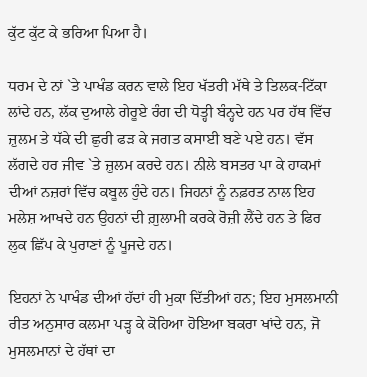ਕੁੱਟ ਕੁੱਟ ਕੇ ਭਰਿਆ ਪਿਆ ਹੈ।

ਧਰਮ ਦੇ ਨਾਂ `ਤੇ ਪਾਖੰਡ ਕਰਨ ਵਾਲੇ ਇਹ ਖੱਤਰੀ ਮੱਥੇ ਤੇ ਤਿਲਕ-ਟਿੱਕਾ ਲਾਂਦੇ ਹਨ, ਲੱਕ ਦੁਆਲੇ ਗੇਰੂਏ ਰੰਗ ਦੀ ਧੋਤ੍ਹੀ ਬੰਨ੍ਹਦੇ ਹਨ ਪਰ ਹੱਥ ਵਿੱਚ ਜ਼ੁਲਮ ਤੇ ਧੱਕੇ ਦੀ ਛੁਰੀ ਫੜ ਕੇ ਜਗਤ ਕਸਾਈ ਬਣੇ ਪਏ ਹਨ। ਵੱਸ ਲੱਗਦੇ ਹਰ ਜੀਵ `ਤੇ ਜ਼ੁਲਮ ਕਰਦੇ ਹਨ। ਨੀਲੇ ਬਸਤਰ ਪਾ ਕੇ ਹਾਕਮਾਂ ਦੀਆਂ ਨਜ਼ਰਾਂ ਵਿੱਚ ਕਬੂਲ ਹੁੰਦੇ ਹਨ। ਜਿਹਨਾਂ ਨੂੰ ਨਫ਼ਰਤ ਨਾਲ ਇਹ ਮਲੇਸ਼ ਆਖਦੇ ਹਨ ਉਹਨਾਂ ਦੀ ਗ਼ੁਲਾਮੀ ਕਰਕੇ ਰੋਜ਼ੀ ਲੈਂਦੇ ਹਨ ਤੇ ਫਿਰ ਲੁਕ ਛਿੱਪ ਕੇ ਪੁਰਾਣਾਂ ਨੂੰ ਪੂਜਦੇ ਹਨ।

ਇਹਨਾਂ ਨੇ ਪਾਖੰਡ ਦੀਆਂ ਹੱਦਾਂ ਹੀ ਮੁਕਾ ਦਿੱਤੀਆਂ ਹਨ; ਇਹ ਮੁਸਲਮਾਨੀ ਰੀਤ ਅਨੁਸਾਰ ਕਲਮਾ ਪੜ੍ਹ ਕੇ ਕੋਹਿਆ ਹੋਇਆ ਬਕਰਾ ਖਾਂਦੇ ਹਨ, ਜੋ ਮੁਸਲਮਾਨਾਂ ਦੇ ਹੱਥਾਂ ਦਾ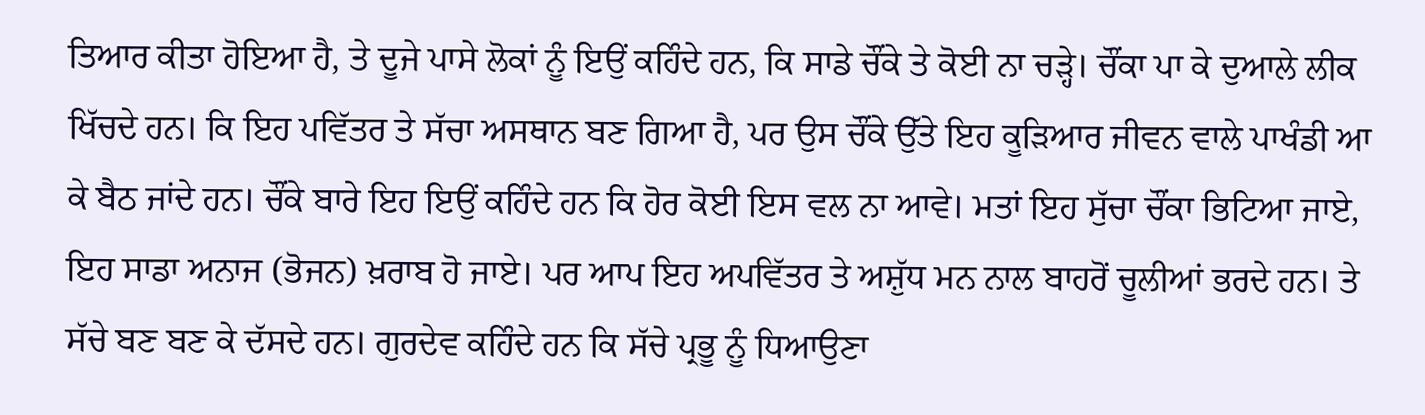ਤਿਆਰ ਕੀਤਾ ਹੋਇਆ ਹੈ, ਤੇ ਦੂਜੇ ਪਾਸੇ ਲੋਕਾਂ ਨੂੰ ਇਉਂ ਕਹਿੰਦੇ ਹਨ, ਕਿ ਸਾਡੇ ਚੌਂਕੇ ਤੇ ਕੋਈ ਨਾ ਚੜ੍ਹੇ। ਚੌਂਕਾ ਪਾ ਕੇ ਦੁਆਲੇ ਲੀਕ ਖਿੱਚਦੇ ਹਨ। ਕਿ ਇਹ ਪਵਿੱਤਰ ਤੇ ਸੱਚਾ ਅਸਥਾਨ ਬਣ ਗਿਆ ਹੈ, ਪਰ ਉਸ ਚੌਂਕੇ ਉੱਤੇ ਇਹ ਕੂੜਿਆਰ ਜੀਵਨ ਵਾਲੇ ਪਾਖੰਡੀ ਆ ਕੇ ਬੈਠ ਜਾਂਦੇ ਹਨ। ਚੌਂਕੇ ਬਾਰੇ ਇਹ ਇਉਂ ਕਹਿੰਦੇ ਹਨ ਕਿ ਹੋਰ ਕੋਈ ਇਸ ਵਲ ਨਾ ਆਵੇ। ਮਤਾਂ ਇਹ ਸੁੱਚਾ ਚੌਂਕਾ ਭਿਟਿਆ ਜਾਏ, ਇਹ ਸਾਡਾ ਅਨਾਜ (ਭੋਜਨ) ਖ਼ਰਾਬ ਹੋ ਜਾਏ। ਪਰ ਆਪ ਇਹ ਅਪਵਿੱਤਰ ਤੇ ਅਸ਼ੁੱਧ ਮਨ ਨਾਲ ਬਾਹਰੋਂ ਚੂਲੀਆਂ ਭਰਦੇ ਹਨ। ਤੇ ਸੱਚੇ ਬਣ ਬਣ ਕੇ ਦੱਸਦੇ ਹਨ। ਗੁਰਦੇਵ ਕਹਿੰਦੇ ਹਨ ਕਿ ਸੱਚੇ ਪ੍ਰਭੂ ਨੂੰ ਧਿਆਉਣਾ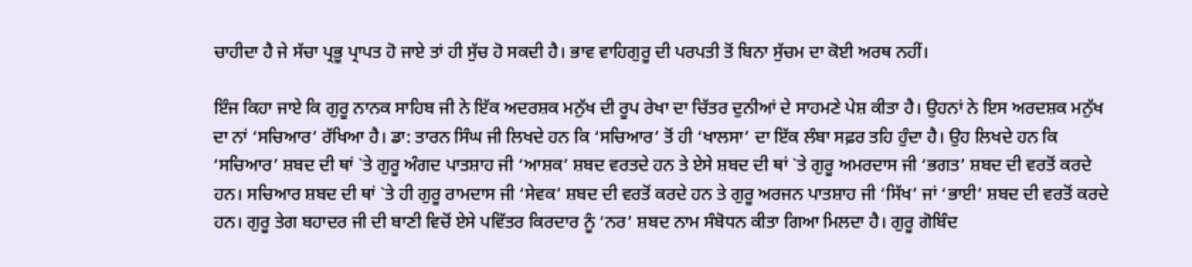ਚਾਹੀਦਾ ਹੈ ਜੇ ਸੱਚਾ ਪ੍ਰਭੂ ਪ੍ਰਾਪਤ ਹੋ ਜਾਏ ਤਾਂ ਹੀ ਸੁੱਚ ਹੋ ਸਕਦੀ ਹੈ। ਭਾਵ ਵਾਹਿਗੁਰੂ ਦੀ ਪਰਪਤੀ ਤੋਂ ਬਿਨਾ ਸੁੱਚਮ ਦਾ ਕੋਈ ਅਰਥ ਨਹੀਂ।

ਇੰਜ ਕਿਹਾ ਜਾਏ ਕਿ ਗੁਰੂ ਨਾਨਕ ਸਾਹਿਬ ਜੀ ਨੇ ਇੱਕ ਅਦਰਸ਼ਕ ਮਨੁੱਖ ਦੀ ਰੂਪ ਰੇਖਾ ਦਾ ਚਿੱਤਰ ਦੁਨੀਆਂ ਦੇ ਸਾਹਮਣੇ ਪੇਸ਼ ਕੀਤਾ ਹੈ। ਉਹਨਾਂ ਨੇ ਇਸ ਅਰਦਸ਼ਕ ਮਨੁੱਖ ਦਾ ਨਾਂ ‘ਸਚਿਆਰ’ ਰੱਖਿਆ ਹੈ। ਡਾ: ਤਾਰਨ ਸਿੰਘ ਜੀ ਲਿਖਦੇ ਹਨ ਕਿ ‘ਸਚਿਆਰ’ ਤੋਂ ਹੀ ‘ਖਾਲਸਾ’ ਦਾ ਇੱਕ ਲੰਬਾ ਸਫ਼ਰ ਤਹਿ ਹੁੰਦਾ ਹੈ। ਉਹ ਲਿਖਦੇ ਹਨ ਕਿ ‘ਸਚਿਆਰ’ ਸ਼ਬਦ ਦੀ ਥਾਂ `ਤੇ ਗੁਰੂ ਅੰਗਦ ਪਾਤਸ਼ਾਹ ਜੀ ‘ਆਸ਼ਕ’ ਸ਼ਬਦ ਵਰਤਦੇ ਹਨ ਤੇ ਏਸੇ ਸ਼ਬਦ ਦੀ ਥਾਂ `ਤੇ ਗੁਰੂ ਅਮਰਦਾਸ ਜੀ ‘ਭਗਤ’ ਸ਼ਬਦ ਦੀ ਵਰਤੋਂ ਕਰਦੇ ਹਨ। ਸਚਿਆਰ ਸ਼ਬਦ ਦੀ ਥਾਂ `ਤੇ ਹੀ ਗੁਰੂ ਰਾਮਦਾਸ ਜੀ ‘ਸੇਵਕ’ ਸ਼ਬਦ ਦੀ ਵਰਤੋਂ ਕਰਦੇ ਹਨ ਤੇ ਗੁਰੂ ਅਰਜਨ ਪਾਤਸ਼ਾਹ ਜੀ ‘ਸਿੱਖ’ ਜਾਂ ‘ਭਾਈ’ ਸ਼ਬਦ ਦੀ ਵਰਤੋਂ ਕਰਦੇ ਹਨ। ਗੁਰੂ ਤੇਗ ਬਹਾਦਰ ਜੀ ਦੀ ਬਾਣੀ ਵਿਚੋਂ ਏਸੇ ਪਵਿੱਤਰ ਕਿਰਦਾਰ ਨੂੰ ‘ਨਰ’ ਸ਼ਬਦ ਨਾਮ ਸੰਬੋਧਨ ਕੀਤਾ ਗਿਆ ਮਿਲਦਾ ਹੈ। ਗੁਰੂ ਗੋਬਿੰਦ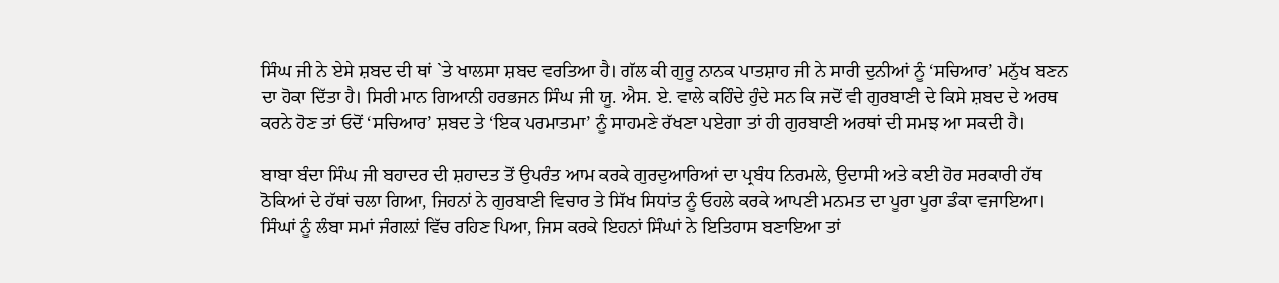ਸਿੰਘ ਜੀ ਨੇ ਏਸੇ ਸ਼ਬਦ ਦੀ ਥਾਂ `ਤੇ ਖਾਲਸਾ ਸ਼ਬਦ ਵਰਤਿਆ ਹੈ। ਗੱਲ ਕੀ ਗੁਰੂ ਨਾਨਕ ਪਾਤਸ਼ਾਹ ਜੀ ਨੇ ਸਾਰੀ ਦੁਨੀਆਂ ਨੂੰ ‘ਸਚਿਆਰ’ ਮਨੁੱਖ ਬਣਨ ਦਾ ਹੋਕਾ ਦਿੱਤਾ ਹੈ। ਸਿਰੀ ਮਾਨ ਗਿਆਨੀ ਹਰਭਜਨ ਸਿੰਘ ਜੀ ਯੂ. ਐਸ. ਏ. ਵਾਲੇ ਕਹਿੰਦੇ ਹੁੰਦੇ ਸਨ ਕਿ ਜਦੋਂ ਵੀ ਗੁਰਬਾਣੀ ਦੇ ਕਿਸੇ ਸ਼ਬਦ ਦੇ ਅਰਥ ਕਰਨੇ ਹੋਣ ਤਾਂ ਓਦੋਂ ‘ਸਚਿਆਰ’ ਸ਼ਬਦ ਤੇ ‘ਇਕ ਪਰਮਾਤਮਾ’ ਨੂੰ ਸਾਹਮਣੇ ਰੱਖਣਾ ਪਏਗਾ ਤਾਂ ਹੀ ਗੁਰਬਾਣੀ ਅਰਥਾਂ ਦੀ ਸਮਝ ਆ ਸਕਦੀ ਹੈ।

ਬਾਬਾ ਬੰਦਾ ਸਿੰਘ ਜੀ ਬਹਾਦਰ ਦੀ ਸ਼ਹਾਦਤ ਤੋਂ ਉਪਰੰਤ ਆਮ ਕਰਕੇ ਗੁਰਦੁਆਰਿਆਂ ਦਾ ਪ੍ਰਬੰਧ ਨਿਰਮਲੇ, ਉਦਾਸੀ ਅਤੇ ਕਈ ਹੋਰ ਸਰਕਾਰੀ ਹੱਥ ਠੋਕਿਆਂ ਦੇ ਹੱਥਾਂ ਚਲਾ ਗਿਆ, ਜਿਹਨਾਂ ਨੇ ਗੁਰਬਾਣੀ ਵਿਚਾਰ ਤੇ ਸਿੱਖ ਸਿਧਾਂਤ ਨੂੰ ਓਹਲੇ ਕਰਕੇ ਆਪਣੀ ਮਨਮਤ ਦਾ ਪੂਰਾ ਪੂਰਾ ਡੰਕਾ ਵਜਾਇਆ। ਸਿੰਘਾਂ ਨੂੰ ਲੰਬਾ ਸਮਾਂ ਜੰਗਲ਼ਾਂ ਵਿੱਚ ਰਹਿਣ ਪਿਆ, ਜਿਸ ਕਰਕੇ ਇਹਨਾਂ ਸਿੰਘਾਂ ਨੇ ਇਤਿਹਾਸ ਬਣਾਇਆ ਤਾਂ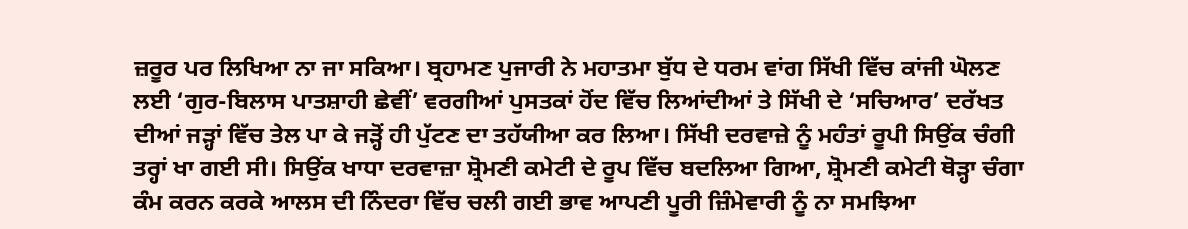ਜ਼ਰੂਰ ਪਰ ਲਿਖਿਆ ਨਾ ਜਾ ਸਕਿਆ। ਬ੍ਰਹਾਮਣ ਪੁਜਾਰੀ ਨੇ ਮਹਾਤਮਾ ਬੁੱਧ ਦੇ ਧਰਮ ਵਾਂਗ ਸਿੱਖੀ ਵਿੱਚ ਕਾਂਜੀ ਘੋਲਣ ਲਈ ‘ਗੁਰ-ਬਿਲਾਸ ਪਾਤਸ਼ਾਹੀ ਛੇਵੀਂ’ ਵਰਗੀਆਂ ਪੁਸਤਕਾਂ ਹੋਂਦ ਵਿੱਚ ਲਿਆਂਦੀਆਂ ਤੇ ਸਿੱਖੀ ਦੇ ‘ਸਚਿਆਰ’ ਦਰੱਖਤ ਦੀਆਂ ਜੜ੍ਹਾਂ ਵਿੱਚ ਤੇਲ ਪਾ ਕੇ ਜੜ੍ਹੋਂ ਹੀ ਪੁੱਟਣ ਦਾ ਤਹੱਯੀਆ ਕਰ ਲਿਆ। ਸਿੱਖੀ ਦਰਵਾਜ਼ੇ ਨੂੰ ਮਹੰਤਾਂ ਰੂਪੀ ਸਿਉਂਕ ਚੰਗੀ ਤਰ੍ਹਾਂ ਖਾ ਗਈ ਸੀ। ਸਿਉਂਕ ਖਾਧਾ ਦਰਵਾਜ਼ਾ ਸ਼੍ਰੋਮਣੀ ਕਮੇਟੀ ਦੇ ਰੂਪ ਵਿੱਚ ਬਦਲਿਆ ਗਿਆ, ਸ਼੍ਰੋਮਣੀ ਕਮੇਟੀ ਥੋੜ੍ਹਾ ਚੰਗਾ ਕੰਮ ਕਰਨ ਕਰਕੇ ਆਲਸ ਦੀ ਨਿੰਦਰਾ ਵਿੱਚ ਚਲੀ ਗਈ ਭਾਵ ਆਪਣੀ ਪੂਰੀ ਜ਼ਿੰਮੇਵਾਰੀ ਨੂੰ ਨਾ ਸਮਝਿਆ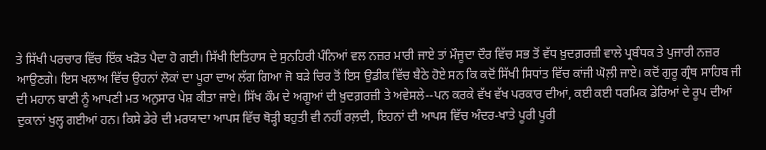ਤੇ ਸਿੱਖੀ ਪਰਚਾਰ ਵਿੱਚ ਇੱਕ ਖੜੋਤ ਪੈਦਾ ਹੋ ਗਈ। ਸਿੱਖੀ ਇਤਿਹਾਸ ਦੇ ਸੁਨਹਿਰੀ ਪੰਨਿਆਂ ਵਲ ਨਜ਼ਰ ਮਾਰੀ ਜਾਏ ਤਾਂ ਮੌਜੂਦਾ ਦੌਰ ਵਿੱਚ ਸਭ ਤੋਂ ਵੱਧ ਖ਼ੁਦਗ਼ਰਜ਼ੀ ਵਾਲੇ ਪ੍ਰਬੰਧਕ ਤੇ ਪੁਜਾਰੀ ਨਜ਼ਰ ਆਉਣਗੇ। ਇਸ ਖਲਾਅ ਵਿੱਚ ਉਹਨਾਂ ਲੋਕਾਂ ਦਾ ਪੂਰਾ ਦਾਅ ਲੱਗ ਗਿਆ ਜੋ ਬੜੇ ਚਿਰ ਤੋਂ ਇਸ ਉਡੀਕ ਵਿੱਚ ਬੈਠੇ ਹੋਏ ਸਨ ਕਿ ਕਦੋਂ ਸਿੱਖੀ ਸਿਧਾਂਤ ਵਿੱਚ ਕਾਂਜੀ ਘੋਲ਼ੀ ਜਾਏ। ਕਦੋਂ ਗੁਰੂ ਗ੍ਰੰਥ ਸਾਹਿਬ ਜੀ ਦੀ ਮਹਾਨ ਬਾਣੀ ਨੂੰ ਆਪਣੀ ਮਤ ਅਨੁਸਾਰ ਪੇਸ਼ ਕੀਤਾ ਜਾਏ। ਸਿੱਖ ਕੌਮ ਦੇ ਅਗੂਆਂ ਦੀ ਖ਼ੁਦਗ਼ਰਜ਼ੀ ਤੇ ਅਵੇਸਲੇ--ਪਨ ਕਰਕੇ ਵੱਖ ਵੱਖ ਪਰਕਾਰ ਦੀਆਂ, ਕਈ ਕਈ ਧਰਮਿਕ ਡੇਰਿਆਂ ਦੇ ਰੂਪ ਦੀਆਂ ਦੁਕਾਨਾਂ ਖੁਲ੍ਹ ਗਈਆਂ ਹਨ। ਕਿਸੇ ਡੇਰੇ ਦੀ ਮਰਯਾਦਾ ਆਪਸ ਵਿੱਚ ਥੋੜ੍ਹੀ ਬਹੁਤੀ ਵੀ ਨਹੀਂ ਰਲ਼ਦੀ, ਇਹਨਾਂ ਦੀ ਆਪਸ ਵਿੱਚ ਅੰਦਰ-ਖਾਤੇ ਪੂਰੀ ਪੂਰੀ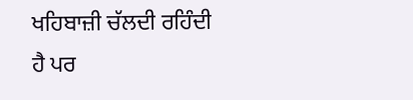ਖਹਿਬਾਜ਼ੀ ਚੱਲਦੀ ਰਹਿੰਦੀ ਹੈ ਪਰ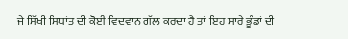ਜੇ ਸਿੱਖੀ ਸਿਧਾਂਤ ਦੀ ਕੋਈ ਵਿਦਵਾਨ ਗੱਲ ਕਰਦਾ ਹੈ ਤਾਂ ਇਹ ਸਾਰੇ ਭੂੰਡਾਂ ਦੀ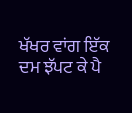ਖੱਖਰ ਵਾਂਗ ਇੱਕ ਦਮ ਝੱਪਟ ਕੇ ਪੈ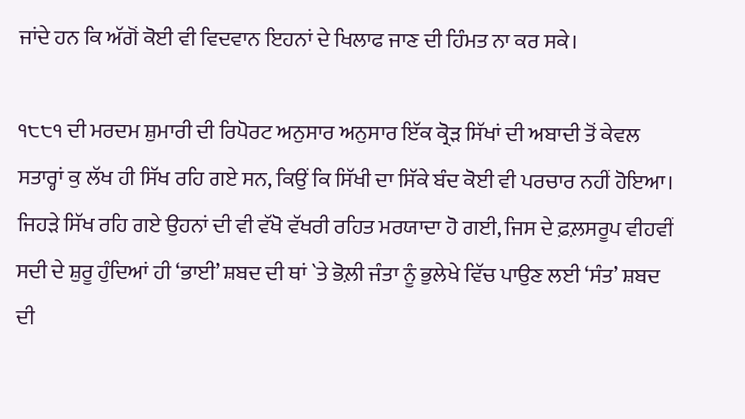ਜਾਂਦੇ ਹਨ ਕਿ ਅੱਗੋਂ ਕੋਈ ਵੀ ਵਿਦਵਾਨ ਇਹਨਾਂ ਦੇ ਖਿਲਾਫ ਜਾਣ ਦੀ ਹਿੰਮਤ ਨਾ ਕਰ ਸਕੇ।

੧੮੮੧ ਦੀ ਮਰਦਮ ਸ਼ੁਮਾਰੀ ਦੀ ਰਿਪੋਰਟ ਅਨੁਸਾਰ ਅਨੁਸਾਰ ਇੱਕ ਕ੍ਰੋੜ ਸਿੱਖਾਂ ਦੀ ਅਬਾਦੀ ਤੋਂ ਕੇਵਲ ਸਤਾਰ੍ਹਾਂ ਕੁ ਲੱਖ ਹੀ ਸਿੱਖ ਰਹਿ ਗਏ ਸਨ, ਕਿਉਂ ਕਿ ਸਿੱਖੀ ਦਾ ਸਿੱਕੇ ਬੰਦ ਕੋਈ ਵੀ ਪਰਚਾਰ ਨਹੀਂ ਹੋਇਆ। ਜਿਹੜੇ ਸਿੱਖ ਰਹਿ ਗਏ ਉਹਨਾਂ ਦੀ ਵੀ ਵੱਖੋ ਵੱਖਰੀ ਰਹਿਤ ਮਰਯਾਦਾ ਹੋ ਗਈ, ਜਿਸ ਦੇ ਫ਼ਲ਼ਸਰੂਪ ਵੀਹਵੀਂ ਸਦੀ ਦੇ ਸ਼ੁਰੂ ਹੁੰਦਿਆਂ ਹੀ ‘ਭਾਈ’ ਸ਼ਬਦ ਦੀ ਥਾਂ `ਤੇ ਭੋਲ਼ੀ ਜੰਤਾ ਨੂੰ ਭੁਲੇਖੇ ਵਿੱਚ ਪਾਉਣ ਲਈ ‘ਸੰਤ’ ਸ਼ਬਦ ਦੀ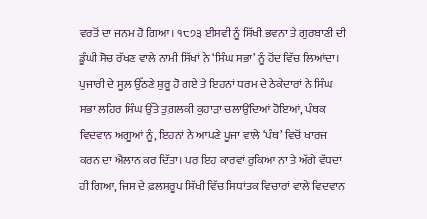ਵਰਤੋਂ ਦਾ ਜਨਮ ਹੋ ਗਿਆ। ੧੮੭੩ ਈਸਵੀ ਨੂੰ ਸਿੱਖੀ ਭਵਨਾ ਤੇ ਗੁਰਬਾਣੀ ਦੀ ਡੂੰਘੀ ਸੋਚ ਰੱਖਣ ਵਾਲੇ ਨਾਮੀ ਸਿੱਖਾਂ ਨੇ ‘ਸਿੰਘ ਸਭਾ’ ਨੂੰ ਹੋਂਦ ਵਿੱਚ ਲਿਆਂਦਾ। ਪੁਜਾਰੀ ਦੇ ਸੂਲ਼ ਉੱਠਣੇ ਸ਼ੁਰੂ ਹੋ ਗਏ ਤੇ ਇਹਨਾਂ ਧਰਮ ਦੇ ਠੇਕੇਦਾਰਾਂ ਨੇ ਸਿੰਘ ਸਭਾ ਲਹਿਰ ਸਿੰਘ ਉੱਤੇ ਤੁਗ਼ਲਕੀ ਕੁਹਾੜਾ ਚਲਾਉਂਦਿਆਂ ਹੋਇਆਂ, ਪੰਥਕ ਵਿਦਵਾਨ ਅਗੂਆਂ ਨੂੰ, ਇਹਨਾਂ ਨੇ ਆਪਣੇ ਪੂਜਾ ਵਾਲੇ ‘ਪੰਥ’ ਵਿਚੋਂ ਖਾਰਜ ਕਰਨ ਦਾ ਐਲਾਨ ਕਰ ਦਿੱਤਾ। ਪਰ ਇਹ ਕਾਰਵਾਂ ਰੁਕਿਆ ਨਾ ਤੇ ਅੱਗੇ ਵੱਧਦਾ ਹੀ ਗਿਆ, ਜਿਸ ਦੇ ਫ਼ਲਸਰੂਪ ਸਿੱਖੀ ਵਿੱਚ ਸਿਧਾਂਤਕ ਵਿਚਾਰਾਂ ਵਾਲੇ ਵਿਦਵਾਨ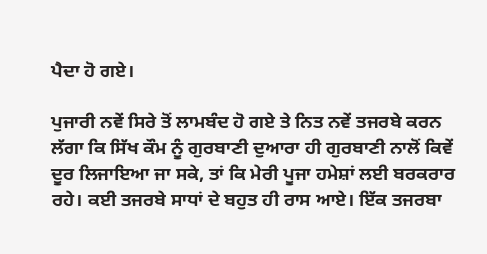ਪੈਦਾ ਹੋ ਗਏ।

ਪੁਜਾਰੀ ਨਵੇਂ ਸਿਰੇ ਤੋਂ ਲਾਮਬੰਦ ਹੋ ਗਏ ਤੇ ਨਿਤ ਨਵੇਂ ਤਜਰਬੇ ਕਰਨ ਲੱਗਾ ਕਿ ਸਿੱਖ ਕੌਮ ਨੂੰ ਗੁਰਬਾਣੀ ਦੁਆਰਾ ਹੀ ਗੁਰਬਾਣੀ ਨਾਲੋਂ ਕਿਵੇਂ ਦੂਰ ਲਿਜਾਇਆ ਜਾ ਸਕੇ, ਤਾਂ ਕਿ ਮੇਰੀ ਪੂਜਾ ਹਮੇਸ਼ਾਂ ਲਈ ਬਰਕਰਾਰ ਰਹੇ। ਕਈ ਤਜਰਬੇ ਸਾਧਾਂ ਦੇ ਬਹੁਤ ਹੀ ਰਾਸ ਆਏ। ਇੱਕ ਤਜਰਬਾ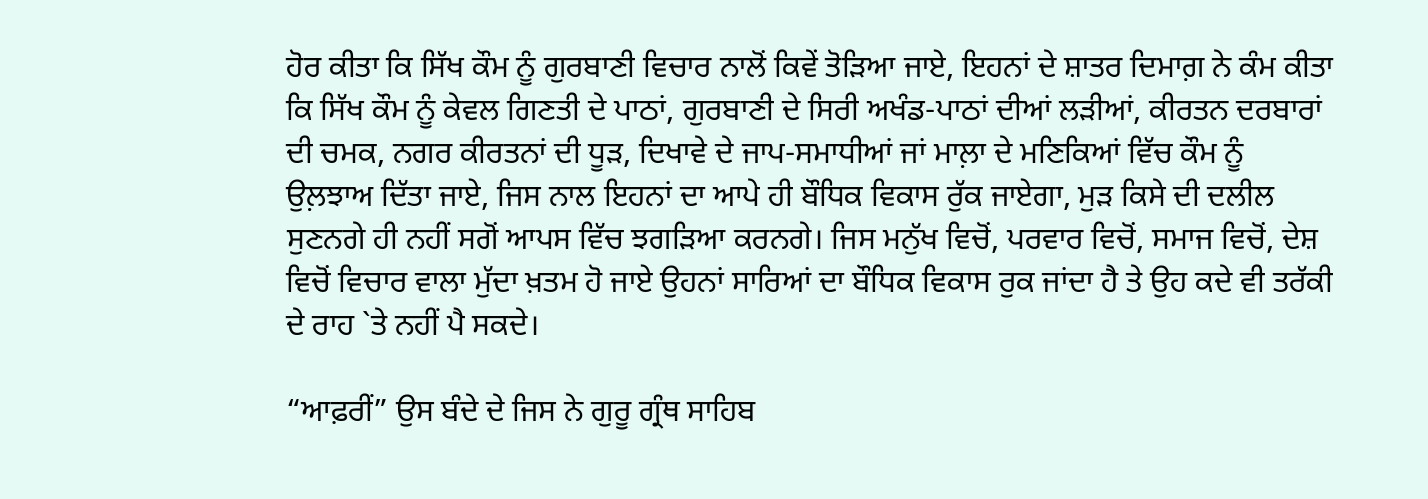ਹੋਰ ਕੀਤਾ ਕਿ ਸਿੱਖ ਕੌਮ ਨੂੰ ਗੁਰਬਾਣੀ ਵਿਚਾਰ ਨਾਲੋਂ ਕਿਵੇਂ ਤੋੜਿਆ ਜਾਏ, ਇਹਨਾਂ ਦੇ ਸ਼ਾਤਰ ਦਿਮਾਗ਼ ਨੇ ਕੰਮ ਕੀਤਾ ਕਿ ਸਿੱਖ ਕੌਮ ਨੂੰ ਕੇਵਲ ਗਿਣਤੀ ਦੇ ਪਾਠਾਂ, ਗੁਰਬਾਣੀ ਦੇ ਸਿਰੀ ਅਖੰਡ-ਪਾਠਾਂ ਦੀਆਂ ਲੜੀਆਂ, ਕੀਰਤਨ ਦਰਬਾਰਾਂ ਦੀ ਚਮਕ, ਨਗਰ ਕੀਰਤਨਾਂ ਦੀ ਧੂੜ, ਦਿਖਾਵੇ ਦੇ ਜਾਪ-ਸਮਾਧੀਆਂ ਜਾਂ ਮਾਲ਼ਾ ਦੇ ਮਣਿਕਿਆਂ ਵਿੱਚ ਕੌਮ ਨੂੰ ਉਲ਼ਝਾਅ ਦਿੱਤਾ ਜਾਏ, ਜਿਸ ਨਾਲ ਇਹਨਾਂ ਦਾ ਆਪੇ ਹੀ ਬੌਧਿਕ ਵਿਕਾਸ ਰੁੱਕ ਜਾਏਗਾ, ਮੁੜ ਕਿਸੇ ਦੀ ਦਲੀਲ ਸੁਣਨਗੇ ਹੀ ਨਹੀਂ ਸਗੋਂ ਆਪਸ ਵਿੱਚ ਝਗੜਿਆ ਕਰਨਗੇ। ਜਿਸ ਮਨੁੱਖ ਵਿਚੋਂ, ਪਰਵਾਰ ਵਿਚੋਂ, ਸਮਾਜ ਵਿਚੋਂ, ਦੇਸ਼ ਵਿਚੋਂ ਵਿਚਾਰ ਵਾਲਾ ਮੁੱਦਾ ਖ਼ਤਮ ਹੋ ਜਾਏ ਉਹਨਾਂ ਸਾਰਿਆਂ ਦਾ ਬੌਧਿਕ ਵਿਕਾਸ ਰੁਕ ਜਾਂਦਾ ਹੈ ਤੇ ਉਹ ਕਦੇ ਵੀ ਤਰੱਕੀ ਦੇ ਰਾਹ `ਤੇ ਨਹੀਂ ਪੈ ਸਕਦੇ।

“ਆਫ਼ਰੀਂ” ਉਸ ਬੰਦੇ ਦੇ ਜਿਸ ਨੇ ਗੁਰੂ ਗ੍ਰੰਥ ਸਾਹਿਬ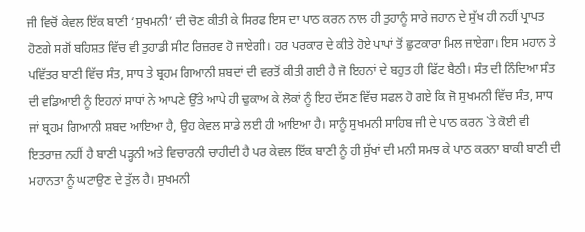ਜੀ ਵਿਚੋਂ ਕੇਵਲ ਇੱਕ ਬਾਣੀ ‘ਸੁਖਮਨੀ’ ਦੀ ਚੋਣ ਕੀਤੀ ਕੇ ਸਿਰਫ ਇਸ ਦਾ ਪਾਠ ਕਰਨ ਨਾਲ ਹੀ ਤੁਹਾਨੂੰ ਸਾਰੇ ਜਹਾਨ ਦੇ ਸੁੱਖ ਹੀ ਨਹੀਂ ਪ੍ਰਾਪਤ ਹੋਣਗੇ ਸਗੋਂ ਬਹਿਸ਼ਤ ਵਿੱਚ ਵੀ ਤੁਹਾਡੀ ਸੀਟ ਰਿਜ਼ਰਵ ਹੋ ਜਾਏਗੀ। ਹਰ ਪਰਕਾਰ ਦੇ ਕੀਤੇ ਹੋਏ ਪਾਪਾਂ ਤੋਂ ਛੁਟਕਾਰਾ ਮਿਲ ਜਾਏਗਾ। ਇਸ ਮਹਾਨ ਤੇ ਪਵਿੱਤਰ ਬਾਣੀ ਵਿੱਚ ਸੰਤ, ਸਾਧ ਤੇ ਬ੍ਰਹਮ ਗਿਆਨੀ ਸ਼ਬਦਾਂ ਦੀ ਵਰਤੋਂ ਕੀਤੀ ਗਈ ਹੈ ਜੋ ਇਹਨਾਂ ਦੇ ਬਹੁਤ ਹੀ ਫਿੱਟ ਬੈਠੀ। ਸੰਤ ਦੀ ਨਿੰਦਿਆ ਸੰਤ ਦੀ ਵਡਿਆਈ ਨੂੰ ਇਹਨਾਂ ਸਾਧਾਂ ਨੇ ਆਪਣੇ ਉੱਤੇ ਆਪੇ ਹੀ ਢੁਕਾਅ ਕੇ ਲੋਕਾਂ ਨੂੰ ਇਹ ਦੱਸਣ ਵਿੱਚ ਸਫਲ ਹੋ ਗਏ ਕਿ ਜੋ ਸੁਖਮਨੀ ਵਿੱਚ ਸੰਤ, ਸਾਧ ਜਾਂ ਬ੍ਰਹਮ ਗਿਆਨੀ ਸ਼ਬਦ ਆਇਆ ਹੈ, ਉਹ ਕੇਵਲ ਸਾਡੇ ਲਈ ਹੀ ਆਇਆ ਹੈ। ਸਾਨੂੰ ਸੁਖਮਨੀ ਸਾਹਿਬ ਜੀ ਦੇ ਪਾਠ ਕਰਨ `ਤੇ ਕੋਈ ਵੀ ਇਤਰਾਜ਼ ਨਹੀਂ ਹੈ ਬਾਣੀ ਪੜ੍ਹਨੀ ਅਤੇ ਵਿਚਾਰਨੀ ਚਾਹੀਦੀ ਹੈ ਪਰ ਕੇਵਲ ਇੱਕ ਬਾਣੀ ਨੂੰ ਹੀ ਸੁੱਖਾਂ ਦੀ ਮਨੀ ਸਮਝ ਕੇ ਪਾਠ ਕਰਨਾ ਬਾਕੀ ਬਾਣੀ ਦੀ ਮਹਾਨਤਾ ਨੂੰ ਘਟਾਉਣ ਦੇ ਤੁੱਲ ਹੈ। ਸੁਖਮਨੀ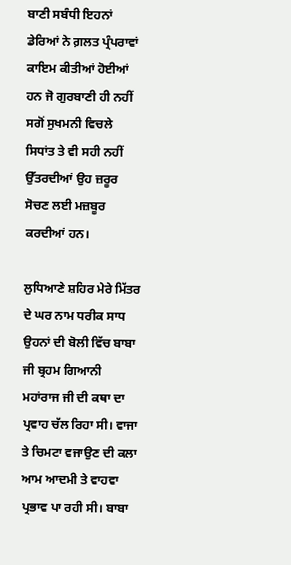ਬਾਣੀ ਸਬੰਧੀ ਇਹਨਾਂ ਡੇਰਿਆਂ ਨੇ ਗ਼ਲਤ ਪ੍ਰੰਪਰਾਵਾਂ ਕਾਇਮ ਕੀਤੀਆਂ ਹੋਈਆਂ ਹਨ ਜੋ ਗੁਰਬਾਣੀ ਹੀ ਨਹੀਂ ਸਗੋਂ ਸੁਖਮਨੀ ਵਿਚਲੇ ਸਿਧਾਂਤ ਤੇ ਵੀ ਸਹੀ ਨਹੀਂ ਉੱਤਰਦੀਆਂ ਉਹ ਜ਼ਰੂਰ ਸੋਚਣ ਲਈ ਮਜ਼ਬੂਰ ਕਰਦੀਆਂ ਹਨ।

ਲੁਧਿਆਣੇ ਸ਼ਹਿਰ ਮੇਰੇ ਮਿੱਤਰ ਦੇ ਘਰ ਨਾਮ ਧਰੀਕ ਸਾਧ ਉਹਨਾਂ ਦੀ ਬੋਲੀ ਵਿੱਚ ਬਾਬਾ ਜੀ ਬ੍ਰਹਮ ਗਿਆਨੀ ਮਹਾਂਰਾਜ ਜੀ ਦੀ ਕਥਾ ਦਾ ਪ੍ਰਵਾਹ ਚੱਲ ਰਿਹਾ ਸੀ। ਵਾਜਾ ਤੇ ਚਿਮਟਾ ਵਜਾਉਣ ਦੀ ਕਲਾ ਆਮ ਆਦਮੀ ਤੇ ਵਾਹਵਾ ਪ੍ਰਭਾਵ ਪਾ ਰਹੀ ਸੀ। ਬਾਬਾ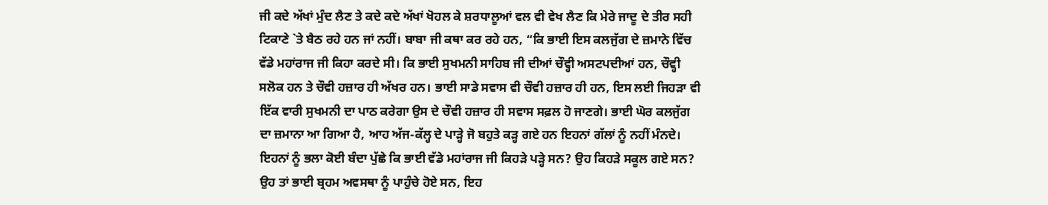ਜੀ ਕਦੇ ਅੱਖਾਂ ਮੁੰਦ ਲੈਣ ਤੇ ਕਦੇ ਕਦੇ ਅੱਖਾਂ ਖੋਹਲ ਕੇ ਸ਼ਰਧਾਲੂਆਂ ਵਲ ਵੀ ਵੇਖ ਲੈਣ ਕਿ ਮੇਰੇ ਜਾਦੂ ਦੇ ਤੀਰ ਸਹੀ ਟਿਕਾਣੇ `ਤੇ ਬੈਠ ਰਹੇ ਹਨ ਜਾਂ ਨਹੀਂ। ਬਾਬਾ ਜੀ ਕਥਾ ਕਰ ਰਹੇ ਹਨ, “ਕਿ ਭਾਈ ਇਸ ਕਲਜੁੱਗ ਦੇ ਜ਼ਮਾਨੇ ਵਿੱਚ ਵੱਡੇ ਮਹਾਂਰਾਜ ਜੀ ਕਿਹਾ ਕਰਦੇ ਸੀ। ਕਿ ਭਾਈ ਸੁਖਮਨੀ ਸਾਹਿਬ ਜੀ ਦੀਆਂ ਚੌਵ੍ਹੀ ਅਸਟਪਦੀਆਂ ਹਨ, ਚੌਵ੍ਹੀ ਸਲੋਕ ਹਨ ਤੇ ਚੌਵੀ ਹਜ਼ਾਰ ਹੀ ਅੱਖਰ ਹਨ। ਭਾਈ ਸਾਡੇ ਸਵਾਸ ਵੀ ਚੌਵੀ ਹਜ਼ਾਰ ਹੀ ਹਨ, ਇਸ ਲਈ ਜਿਹੜਾ ਵੀ ਇੱਕ ਵਾਰੀ ਸੁਖਮਨੀ ਦਾ ਪਾਠ ਕਰੇਗਾ ਉਸ ਦੇ ਚੌਵੀ ਹਜ਼ਾਰ ਹੀ ਸਵਾਸ ਸਫ਼ਲ ਹੋ ਜਾਣਗੇ। ਭਾਈ ਘੋਰ ਕਲਜੁੱਗ ਦਾ ਜ਼ਮਾਨਾ ਆ ਗਿਆ ਹੈ, ਆਹ ਅੱਜ-ਕੱਲ੍ਹ ਦੇ ਪਾੜ੍ਹੇ ਜੋ ਬਹੁਤੇ ਕੜ੍ਹ ਗਏ ਹਨ ਇਹਨਾਂ ਗੱਲਾਂ ਨੂੰ ਨਹੀਂ ਮੰਨਦੇ। ਇਹਨਾਂ ਨੂੰ ਭਲਾ ਕੋਈ ਬੰਦਾ ਪੁੱਛੇ ਕਿ ਭਾਈ ਵੱਡੇ ਮਹਾਂਰਾਜ ਜੀ ਕਿਹੜੇ ਪੜ੍ਹੇ ਸਨ? ਉਹ ਕਿਹੜੇ ਸਕੂਲ ਗਏ ਸਨ? ਉਹ ਤਾਂ ਭਾਈ ਬ੍ਰਹਮ ਅਵਸਥਾ ਨੂੰ ਪਾਹੁੰਚੇ ਹੋਏ ਸਨ, ਇਹ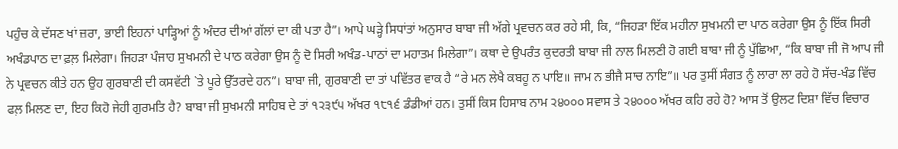ਪਹੁੰਚ ਕੇ ਦੱਸਣ ਖਾਂ ਜ਼ਰਾ, ਭਾਈ ਇਹਨਾਂ ਪਾੜ੍ਹਿਆਂ ਨੂੰ ਅੰਦਰ ਦੀਆਂ ਗੱਲਾਂ ਦਾ ਕੀ ਪਤਾ ਹੈ”। ਆਪੇ ਘੜ੍ਹੇ ਸਿਧਾਂਤਾਂ ਅਨੁਸਾਰ ਬਾਬਾ ਜੀ ਅੱਗੇ ਪ੍ਰਵਚਨ ਕਰ ਰਹੇ ਸੀ, ਕਿ, “ਜਿਹੜਾ ਇੱਕ ਮਹੀਨਾ ਸੁਖਮਨੀ ਦਾ ਪਾਠ ਕਰੇਗਾ ਉਸ ਨੂੰ ਇੱਕ ਸਿਰੀ ਅਖੰਡਪਾਠ ਦਾ ਫ਼ਲ਼ ਮਿਲੇਗਾ। ਜਿਹੜਾ ਪੰਜਾਹ ਸੁਖਮਨੀ ਦੇ ਪਾਠ ਕਰੇਗਾ ਉਸ ਨੂੰ ਦੋ ਸਿਰੀ ਅਖੰਡ-ਪਾਠਾਂ ਦਾ ਮਹਾਤਮ ਮਿਲੇਗਾ”। ਕਥਾ ਦੇ ਉਪਰੰਤ ਕੁਦਰਤੀ ਬਾਬਾ ਜੀ ਨਾਲ ਮਿਲਣੀ ਹੋ ਗਈ ਬਾਬਾ ਜੀ ਨੂੰ ਪੁੱਛਿਆ, “ਕਿ ਬਾਬਾ ਜੀ ਜੋ ਆਪ ਜੀ ਨੇ ਪ੍ਰਵਚਨ ਕੀਤੇ ਹਨ ਉਹ ਗੁਰਬਾਣੀ ਦੀ ਕਸਵੱਟੀ `ਤੇ ਪੂਰੇ ਉੱਤਰਦੇ ਹਨ”। ਬਾਬਾ ਜੀ, ਗੁਰਬਾਣੀ ਦਾ ਤਾਂ ਪਵਿੱਤਰ ਵਾਕ ਹੈ “ਰੇ ਮਨ ਲੇਖੈ ਕਬਹੂ ਨ ਪਾਇ॥ ਜਾਮ ਨ ਭੀਜੈ ਸਾਚ ਨਾਇ”॥ ਪਰ ਤੁਸੀਂ ਸੰਗਤ ਨੂੰ ਲਾਰਾ ਲਾ ਰਹੇ ਹੋ ਸੱਚ-ਖੰਡ ਵਿੱਚ ਫਲ਼ ਮਿਲਣ ਦਾ, ਇਹ ਕਿਹੋ ਜੇਹੀ ਗੁਰਮਤਿ ਹੈ? ਬਾਬਾ ਜੀ ਸੁਖਮਨੀ ਸਾਹਿਬ ਦੇ ਤਾਂ ੧੨੩੯੫ ਅੱਖਰ ੧੮੧੬ ਡੰਡੀਆਂ ਹਨ। ਤੁਸੀਂ ਕਿਸ ਹਿਸਾਬ ਨਾਮ ੨੪੦੦੦ ਸਵਾਸ ਤੇ ੨੪੦੦੦ ਅੱਖਰ ਕਹਿ ਰਹੇ ਹੋ? ਆਸ ਤੋਂ ਉਲਟ ਦਿਸ਼ਾ ਵਿੱਚ ਵਿਚਾਰ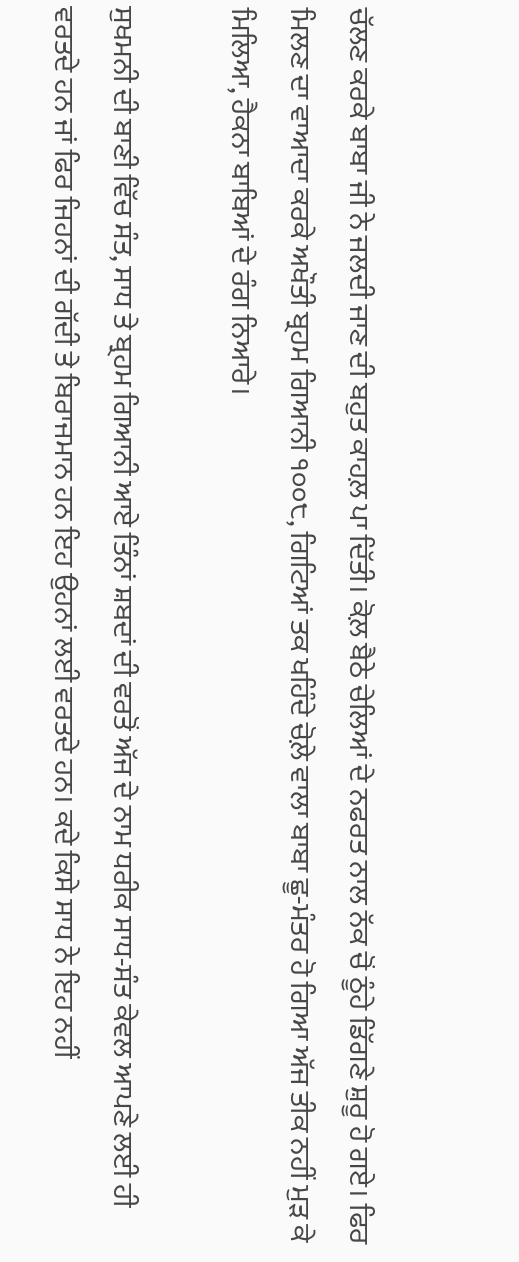ਚੱਲਣ ਕਰਕੇ ਬਾਬਾ ਜੀ ਨੇ ਜਲਦੀ ਜਾਣ ਦੀ ਬਹੁਤ ਕਾਹਲ਼ ਪਾ ਦਿੱਤੀ। ਕੋਲ਼ ਬੈਠੇ ਚੇਲਿਆਂ ਦੇ ਨਫਰਤ ਨਾਲ ਨੱਕ ਚੋਂ ਠੂੰਹੇ ਡਿੱਗਣੇ ਸ਼ੁਰੂ ਹੋ ਗਏ। ਫਿਰ ਮਿਲਣ ਦਾ ਵਾਆਦਾ ਕਰਕੇ ਅਖੌਤੀ ਬ੍ਰਹਮ ਗਿਆਨੀ ੧੦੦੮, ਗਿਟਿਆਂ ਤਕ ਖਹਿੰਦੇ ਚੋਲ਼ੇ ਵਾਲਾ ਬਾਬਾ ਛੂ-ਮੰਤਰ ਹੋ ਗਿਆ ਅੱਜ ਤੀਕ ਨਹੀਂ ਮੁੜ ਕੇ ਮਿਲਿਆ, ਹੈਕਨਾ ਬਾਬਿਆਂ ਦੇ ਰੰਗ ਨਿਆਰੇ।

ਸੁਖਮਨੀ ਦੀ ਬਾਣੀ ਵਿੱਚ ਸੰਤ, ਸਾਧ ਤੇ ਬ੍ਰਹਮ ਗਿਆਨੀ ਆਏ ਤਿੰਨਾਂ ਸ਼ਬਦਾਂ ਦੀ ਵਰਤੋਂ ਅੱਜ ਦੇ ਨਾਮ ਧਰੀਕ ਸਾਧ-ਸੰਤ ਕੇਵਲ ਆਪਣੇ ਲਈ ਹੀ ਵਰਤਦੇ ਹਨ ਜਾਂ ਫਿਰ ਜਿਹਨਾਂ ਦੀ ਗੱਦੀ ਤੇ ਬਿਰਾਜਮਾਨ ਹਨ ਇਹ ਉਹਨਾਂ ਲਈ ਵਰਤਦੇ ਹਨ। ਕਦੇ ਕਿਸੇ ਸਾਧ ਨੇ ਇਹ ਨਹੀਂ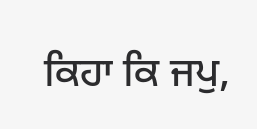ਕਿਹਾ ਕਿ ਜਪੁ,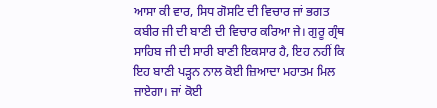ਆਸਾ ਕੀ ਵਾਰ, ਸਿਧ ਗੋਸਟਿ ਦੀ ਵਿਚਾਰ ਜਾਂ ਭਗਤ ਕਬੀਰ ਜੀ ਦੀ ਬਾਣੀ ਦੀ ਵਿਚਾਰ ਕਰਿਆ ਜੇ। ਗੁਰੂ ਗ੍ਰੰਥ ਸਾਹਿਬ ਜੀ ਦੀ ਸਾਰੀ ਬਾਣੀ ਇਕਸਾਰ ਹੈ, ਇਹ ਨਹੀਂ ਕਿ ਇਹ ਬਾਣੀ ਪੜ੍ਹਨ ਨਾਲ ਕੋਈ ਜ਼ਿਆਦਾ ਮਹਾਤਮ ਮਿਲ ਜਾਏਗਾ। ਜਾਂ ਕੋਈ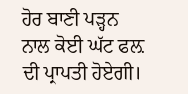ਹੋਰ ਬਾਣੀ ਪੜ੍ਹਨ ਨਾਲ ਕੋਈ ਘੱਟ ਫਲ਼ ਦੀ ਪ੍ਰਾਪਤੀ ਹੋਏਗੀ।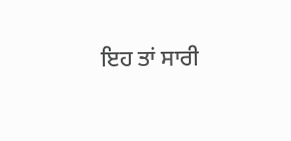ਇਹ ਤਾਂ ਸਾਰੀ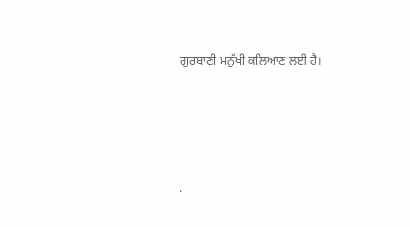ਗੁਰਬਾਣੀ ਮਨੁੱਖੀ ਕਲਿਆਣ ਲਈ ਹੈ।




.